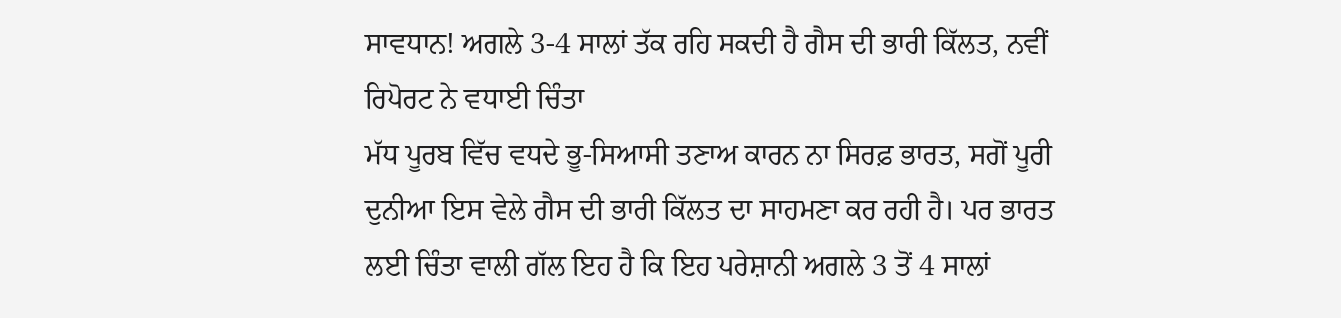ਸਾਵਧਾਨ! ਅਗਲੇ 3-4 ਸਾਲਾਂ ਤੱਕ ਰਹਿ ਸਕਦੀ ਹੈ ਗੈਸ ਦੀ ਭਾਰੀ ਕਿੱਲਤ, ਨਵੀਂ ਰਿਪੋਰਟ ਨੇ ਵਧਾਈ ਚਿੰਤਾ
ਮੱਧ ਪੂਰਬ ਵਿੱਚ ਵਧਦੇ ਭੂ-ਸਿਆਸੀ ਤਣਾਅ ਕਾਰਨ ਨਾ ਸਿਰਫ਼ ਭਾਰਤ, ਸਗੋਂ ਪੂਰੀ ਦੁਨੀਆ ਇਸ ਵੇਲੇ ਗੈਸ ਦੀ ਭਾਰੀ ਕਿੱਲਤ ਦਾ ਸਾਹਮਣਾ ਕਰ ਰਹੀ ਹੈ। ਪਰ ਭਾਰਤ ਲਈ ਚਿੰਤਾ ਵਾਲੀ ਗੱਲ ਇਹ ਹੈ ਕਿ ਇਹ ਪਰੇਸ਼ਾਨੀ ਅਗਲੇ 3 ਤੋਂ 4 ਸਾਲਾਂ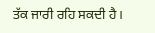ਤੱਕ ਜਾਰੀ ਰਹਿ ਸਕਦੀ ਹੈ।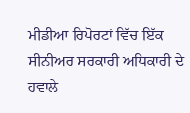ਮੀਡੀਆ ਰਿਪੋਰਟਾਂ ਵਿੱਚ ਇੱਕ ਸੀਨੀਅਰ ਸਰਕਾਰੀ ਅਧਿਕਾਰੀ ਦੇ ਹਵਾਲੇ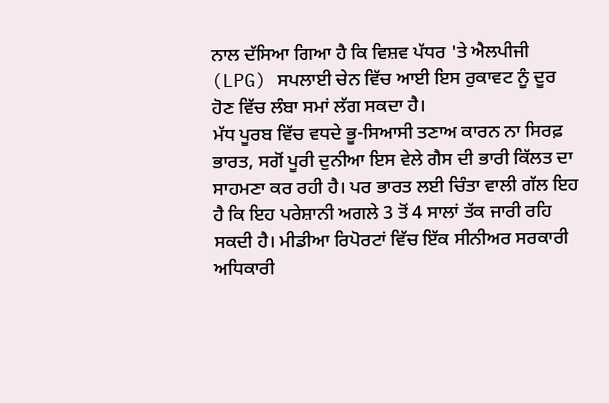ਨਾਲ ਦੱਸਿਆ ਗਿਆ ਹੈ ਕਿ ਵਿਸ਼ਵ ਪੱਧਰ 'ਤੇ ਐਲਪੀਜੀ (LPG) ਸਪਲਾਈ ਚੇਨ ਵਿੱਚ ਆਈ ਇਸ ਰੁਕਾਵਟ ਨੂੰ ਦੂਰ ਹੋਣ ਵਿੱਚ ਲੰਬਾ ਸਮਾਂ ਲੱਗ ਸਕਦਾ ਹੈ।
ਮੱਧ ਪੂਰਬ ਵਿੱਚ ਵਧਦੇ ਭੂ-ਸਿਆਸੀ ਤਣਾਅ ਕਾਰਨ ਨਾ ਸਿਰਫ਼ ਭਾਰਤ, ਸਗੋਂ ਪੂਰੀ ਦੁਨੀਆ ਇਸ ਵੇਲੇ ਗੈਸ ਦੀ ਭਾਰੀ ਕਿੱਲਤ ਦਾ ਸਾਹਮਣਾ ਕਰ ਰਹੀ ਹੈ। ਪਰ ਭਾਰਤ ਲਈ ਚਿੰਤਾ ਵਾਲੀ ਗੱਲ ਇਹ ਹੈ ਕਿ ਇਹ ਪਰੇਸ਼ਾਨੀ ਅਗਲੇ 3 ਤੋਂ 4 ਸਾਲਾਂ ਤੱਕ ਜਾਰੀ ਰਹਿ ਸਕਦੀ ਹੈ। ਮੀਡੀਆ ਰਿਪੋਰਟਾਂ ਵਿੱਚ ਇੱਕ ਸੀਨੀਅਰ ਸਰਕਾਰੀ ਅਧਿਕਾਰੀ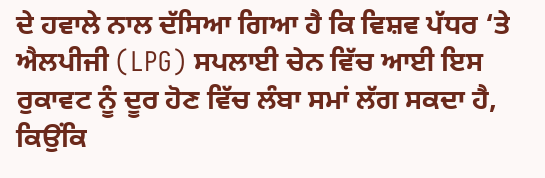ਦੇ ਹਵਾਲੇ ਨਾਲ ਦੱਸਿਆ ਗਿਆ ਹੈ ਕਿ ਵਿਸ਼ਵ ਪੱਧਰ ‘ਤੇ ਐਲਪੀਜੀ (LPG) ਸਪਲਾਈ ਚੇਨ ਵਿੱਚ ਆਈ ਇਸ ਰੁਕਾਵਟ ਨੂੰ ਦੂਰ ਹੋਣ ਵਿੱਚ ਲੰਬਾ ਸਮਾਂ ਲੱਗ ਸਕਦਾ ਹੈ, ਕਿਉਂਕਿ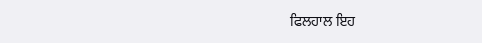ਫਿਲਹਾਲ ਇਹ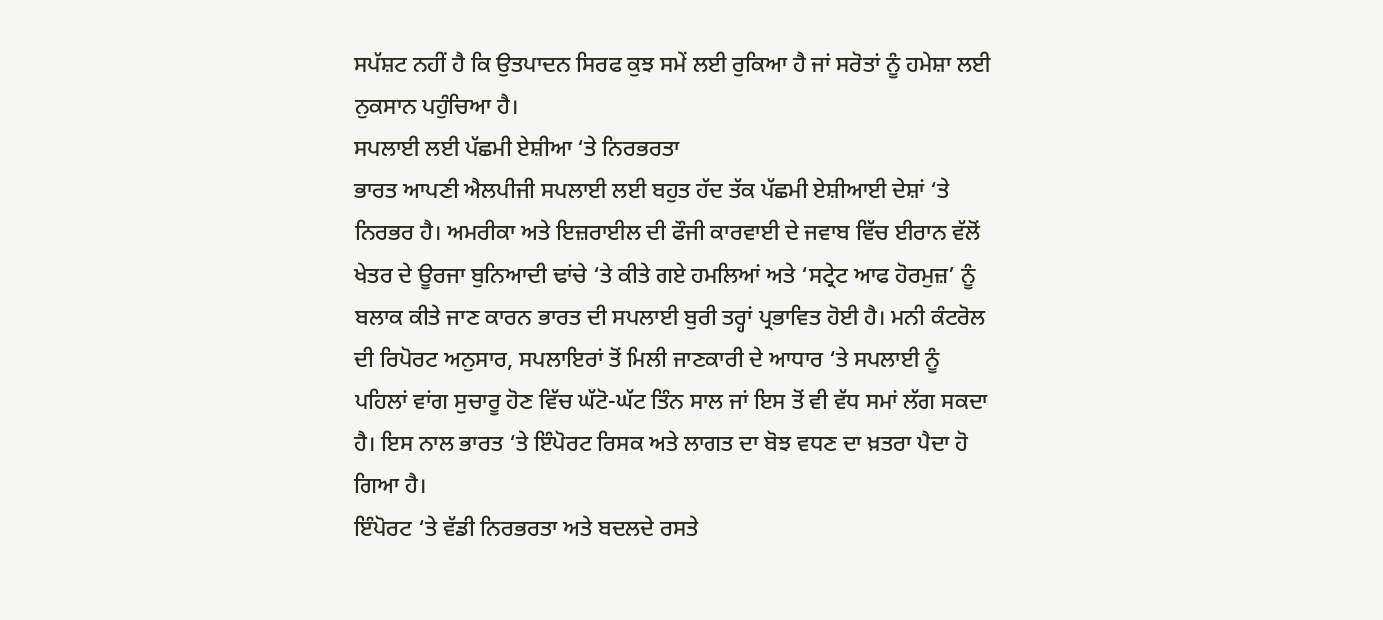ਸਪੱਸ਼ਟ ਨਹੀਂ ਹੈ ਕਿ ਉਤਪਾਦਨ ਸਿਰਫ ਕੁਝ ਸਮੇਂ ਲਈ ਰੁਕਿਆ ਹੈ ਜਾਂ ਸਰੋਤਾਂ ਨੂੰ ਹਮੇਸ਼ਾ ਲਈ ਨੁਕਸਾਨ ਪਹੁੰਚਿਆ ਹੈ।
ਸਪਲਾਈ ਲਈ ਪੱਛਮੀ ਏਸ਼ੀਆ ‘ਤੇ ਨਿਰਭਰਤਾ
ਭਾਰਤ ਆਪਣੀ ਐਲਪੀਜੀ ਸਪਲਾਈ ਲਈ ਬਹੁਤ ਹੱਦ ਤੱਕ ਪੱਛਮੀ ਏਸ਼ੀਆਈ ਦੇਸ਼ਾਂ ‘ਤੇ ਨਿਰਭਰ ਹੈ। ਅਮਰੀਕਾ ਅਤੇ ਇਜ਼ਰਾਈਲ ਦੀ ਫੌਜੀ ਕਾਰਵਾਈ ਦੇ ਜਵਾਬ ਵਿੱਚ ਈਰਾਨ ਵੱਲੋਂ ਖੇਤਰ ਦੇ ਊਰਜਾ ਬੁਨਿਆਦੀ ਢਾਂਚੇ ‘ਤੇ ਕੀਤੇ ਗਏ ਹਮਲਿਆਂ ਅਤੇ ‘ਸਟ੍ਰੇਟ ਆਫ ਹੋਰਮੁਜ਼’ ਨੂੰ ਬਲਾਕ ਕੀਤੇ ਜਾਣ ਕਾਰਨ ਭਾਰਤ ਦੀ ਸਪਲਾਈ ਬੁਰੀ ਤਰ੍ਹਾਂ ਪ੍ਰਭਾਵਿਤ ਹੋਈ ਹੈ। ਮਨੀ ਕੰਟਰੋਲ ਦੀ ਰਿਪੋਰਟ ਅਨੁਸਾਰ, ਸਪਲਾਇਰਾਂ ਤੋਂ ਮਿਲੀ ਜਾਣਕਾਰੀ ਦੇ ਆਧਾਰ ‘ਤੇ ਸਪਲਾਈ ਨੂੰ ਪਹਿਲਾਂ ਵਾਂਗ ਸੁਚਾਰੂ ਹੋਣ ਵਿੱਚ ਘੱਟੋ-ਘੱਟ ਤਿੰਨ ਸਾਲ ਜਾਂ ਇਸ ਤੋਂ ਵੀ ਵੱਧ ਸਮਾਂ ਲੱਗ ਸਕਦਾ ਹੈ। ਇਸ ਨਾਲ ਭਾਰਤ ‘ਤੇ ਇੰਪੋਰਟ ਰਿਸਕ ਅਤੇ ਲਾਗਤ ਦਾ ਬੋਝ ਵਧਣ ਦਾ ਖ਼ਤਰਾ ਪੈਦਾ ਹੋ ਗਿਆ ਹੈ।
ਇੰਪੋਰਟ ‘ਤੇ ਵੱਡੀ ਨਿਰਭਰਤਾ ਅਤੇ ਬਦਲਦੇ ਰਸਤੇ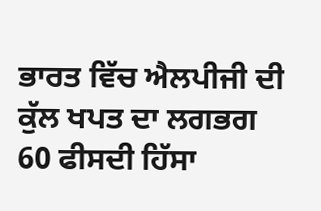ਭਾਰਤ ਵਿੱਚ ਐਲਪੀਜੀ ਦੀ ਕੁੱਲ ਖਪਤ ਦਾ ਲਗਭਗ 60 ਫੀਸਦੀ ਹਿੱਸਾ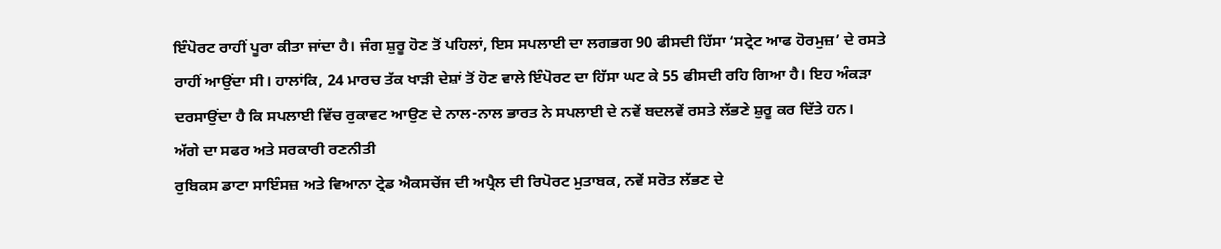ਇੰਪੋਰਟ ਰਾਹੀਂ ਪੂਰਾ ਕੀਤਾ ਜਾਂਦਾ ਹੈ। ਜੰਗ ਸ਼ੁਰੂ ਹੋਣ ਤੋਂ ਪਹਿਲਾਂ, ਇਸ ਸਪਲਾਈ ਦਾ ਲਗਭਗ 90 ਫੀਸਦੀ ਹਿੱਸਾ ‘ਸਟ੍ਰੇਟ ਆਫ ਹੋਰਮੁਜ਼’ ਦੇ ਰਸਤੇ ਰਾਹੀਂ ਆਉਂਦਾ ਸੀ। ਹਾਲਾਂਕਿ, 24 ਮਾਰਚ ਤੱਕ ਖਾੜੀ ਦੇਸ਼ਾਂ ਤੋਂ ਹੋਣ ਵਾਲੇ ਇੰਪੋਰਟ ਦਾ ਹਿੱਸਾ ਘਟ ਕੇ 55 ਫੀਸਦੀ ਰਹਿ ਗਿਆ ਹੈ। ਇਹ ਅੰਕੜਾ ਦਰਸਾਉਂਦਾ ਹੈ ਕਿ ਸਪਲਾਈ ਵਿੱਚ ਰੁਕਾਵਟ ਆਉਣ ਦੇ ਨਾਲ-ਨਾਲ ਭਾਰਤ ਨੇ ਸਪਲਾਈ ਦੇ ਨਵੇਂ ਬਦਲਵੇਂ ਰਸਤੇ ਲੱਭਣੇ ਸ਼ੁਰੂ ਕਰ ਦਿੱਤੇ ਹਨ।
ਅੱਗੇ ਦਾ ਸਫਰ ਅਤੇ ਸਰਕਾਰੀ ਰਣਨੀਤੀ
ਰੁਬਿਕਸ ਡਾਟਾ ਸਾਇੰਸਜ਼ ਅਤੇ ਵਿਆਨਾ ਟ੍ਰੇਡ ਐਕਸਚੇਂਜ ਦੀ ਅਪ੍ਰੈਲ ਦੀ ਰਿਪੋਰਟ ਮੁਤਾਬਕ, ਨਵੇਂ ਸਰੋਤ ਲੱਭਣ ਦੇ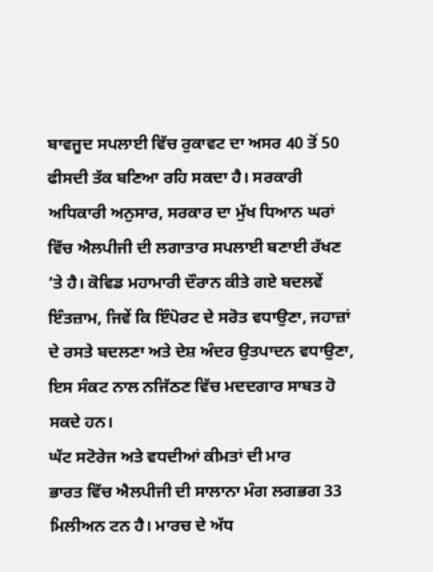ਬਾਵਜੂਦ ਸਪਲਾਈ ਵਿੱਚ ਰੁਕਾਵਟ ਦਾ ਅਸਰ 40 ਤੋਂ 50 ਫੀਸਦੀ ਤੱਕ ਬਣਿਆ ਰਹਿ ਸਕਦਾ ਹੈ। ਸਰਕਾਰੀ ਅਧਿਕਾਰੀ ਅਨੁਸਾਰ, ਸਰਕਾਰ ਦਾ ਮੁੱਖ ਧਿਆਨ ਘਰਾਂ ਵਿੱਚ ਐਲਪੀਜੀ ਦੀ ਲਗਾਤਾਰ ਸਪਲਾਈ ਬਣਾਈ ਰੱਖਣ ‘ਤੇ ਹੈ। ਕੋਵਿਡ ਮਹਾਮਾਰੀ ਦੌਰਾਨ ਕੀਤੇ ਗਏ ਬਦਲਵੇਂ ਇੰਤਜ਼ਾਮ, ਜਿਵੇਂ ਕਿ ਇੰਪੋਰਟ ਦੇ ਸਰੋਤ ਵਧਾਉਣਾ, ਜਹਾਜ਼ਾਂ ਦੇ ਰਸਤੇ ਬਦਲਣਾ ਅਤੇ ਦੇਸ਼ ਅੰਦਰ ਉਤਪਾਦਨ ਵਧਾਉਣਾ, ਇਸ ਸੰਕਟ ਨਾਲ ਨਜਿੱਠਣ ਵਿੱਚ ਮਦਦਗਾਰ ਸਾਬਤ ਹੋ ਸਕਦੇ ਹਨ।
ਘੱਟ ਸਟੋਰੇਜ ਅਤੇ ਵਧਦੀਆਂ ਕੀਮਤਾਂ ਦੀ ਮਾਰ
ਭਾਰਤ ਵਿੱਚ ਐਲਪੀਜੀ ਦੀ ਸਾਲਾਨਾ ਮੰਗ ਲਗਭਗ 33 ਮਿਲੀਅਨ ਟਨ ਹੈ। ਮਾਰਚ ਦੇ ਅੱਧ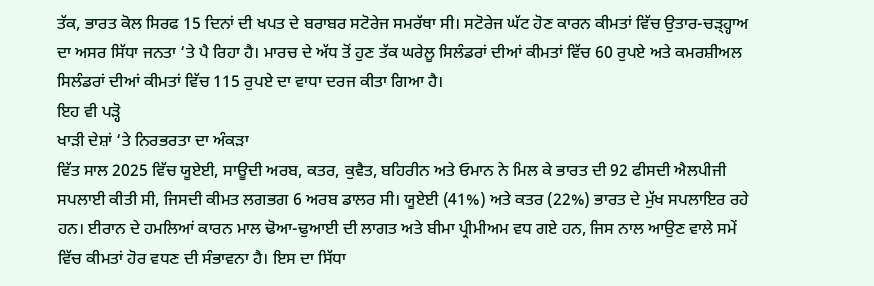ਤੱਕ, ਭਾਰਤ ਕੋਲ ਸਿਰਫ 15 ਦਿਨਾਂ ਦੀ ਖਪਤ ਦੇ ਬਰਾਬਰ ਸਟੋਰੇਜ ਸਮਰੱਥਾ ਸੀ। ਸਟੋਰੇਜ ਘੱਟ ਹੋਣ ਕਾਰਨ ਕੀਮਤਾਂ ਵਿੱਚ ਉਤਾਰ-ਚੜ੍ਹ੍ਹਾਅ ਦਾ ਅਸਰ ਸਿੱਧਾ ਜਨਤਾ ‘ਤੇ ਪੈ ਰਿਹਾ ਹੈ। ਮਾਰਚ ਦੇ ਅੱਧ ਤੋਂ ਹੁਣ ਤੱਕ ਘਰੇਲੂ ਸਿਲੰਡਰਾਂ ਦੀਆਂ ਕੀਮਤਾਂ ਵਿੱਚ 60 ਰੁਪਏ ਅਤੇ ਕਮਰਸ਼ੀਅਲ ਸਿਲੰਡਰਾਂ ਦੀਆਂ ਕੀਮਤਾਂ ਵਿੱਚ 115 ਰੁਪਏ ਦਾ ਵਾਧਾ ਦਰਜ ਕੀਤਾ ਗਿਆ ਹੈ।
ਇਹ ਵੀ ਪੜ੍ਹੋ
ਖਾੜੀ ਦੇਸ਼ਾਂ ‘ਤੇ ਨਿਰਭਰਤਾ ਦਾ ਅੰਕੜਾ
ਵਿੱਤ ਸਾਲ 2025 ਵਿੱਚ ਯੂਏਈ, ਸਾਊਦੀ ਅਰਬ, ਕਤਰ, ਕੁਵੈਤ, ਬਹਿਰੀਨ ਅਤੇ ਓਮਾਨ ਨੇ ਮਿਲ ਕੇ ਭਾਰਤ ਦੀ 92 ਫੀਸਦੀ ਐਲਪੀਜੀ ਸਪਲਾਈ ਕੀਤੀ ਸੀ, ਜਿਸਦੀ ਕੀਮਤ ਲਗਭਗ 6 ਅਰਬ ਡਾਲਰ ਸੀ। ਯੂਏਈ (41%) ਅਤੇ ਕਤਰ (22%) ਭਾਰਤ ਦੇ ਮੁੱਖ ਸਪਲਾਇਰ ਰਹੇ ਹਨ। ਈਰਾਨ ਦੇ ਹਮਲਿਆਂ ਕਾਰਨ ਮਾਲ ਢੋਆ-ਢੁਆਈ ਦੀ ਲਾਗਤ ਅਤੇ ਬੀਮਾ ਪ੍ਰੀਮੀਅਮ ਵਧ ਗਏ ਹਨ, ਜਿਸ ਨਾਲ ਆਉਣ ਵਾਲੇ ਸਮੇਂ ਵਿੱਚ ਕੀਮਤਾਂ ਹੋਰ ਵਧਣ ਦੀ ਸੰਭਾਵਨਾ ਹੈ। ਇਸ ਦਾ ਸਿੱਧਾ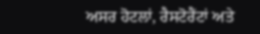ਅਸਰ ਹੋਟਲਾਂ, ਰੈਸਟੋਰੈਂਟਾਂ ਅਤੇ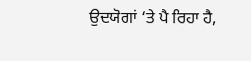ਉਦਯੋਗਾਂ ‘ਤੇ ਪੈ ਰਿਹਾ ਹੈ,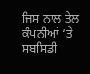ਜਿਸ ਨਾਲ ਤੇਲ ਕੰਪਨੀਆਂ ‘ਤੇ ਸਬਸਿਡੀ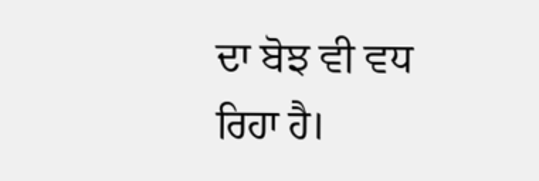ਦਾ ਬੋਝ ਵੀ ਵਧ ਰਿਹਾ ਹੈ।